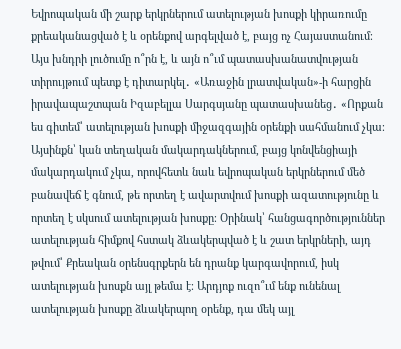Եվրոպական մի շարք երկրներում ատելության խոսքի կիրառումը քրեականացված է և օրենքով արգելված է, բայց ոչ Հայաստանում։
Այս խնդրի լուծումը ո՞րն է, և այն ո՞ւմ պատասխանատվության տիրույթում պետք է դիտարկել․ «Առաջին լրատվական»-ի հարցին իրավապաշտպան Իզաբելլա Սարգսյանը պատասխանեց․ «Որքան ես գիտեմ՝ ատելության խոսքի միջազգային օրենքի սահմանում չկա։ Այսինքն՝ կան տեղական մակարդակներում, բայց կոնվենցիայի մակարդակում չկա, որովհետև նաև եվրոպական երկրներում մեծ բանավեճ է գնում, թե որտեղ է ավարտվում խոսքի ազատությունը և որտեղ է սկսում ատելության խոսքը։ Օրինակ՝ հանցագործություններ ատելության հիմքով հստակ ձևակերպված է և շատ երկրների, այդ թվում՝ Քրեական օրենսգրքերն են դրանք կարգավորում, իսկ ատելության խոսքն այլ թեմա է։ Արդյոք ուզո՞ւմ ենք ունենալ ատելության խոսքը ձևակերպող օրենք, դա մեկ այլ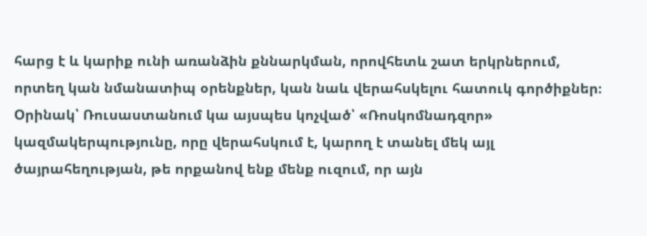հարց է և կարիք ունի առանձին քննարկման, որովհետև շատ երկրներում, որտեղ կան նմանատիպ օրենքներ, կան նաև վերահսկելու հատուկ գործիքներ։ Օրինակ՝ Ռուսաստանում կա այսպես կոչված՝ «Ռոսկոմնադզոր» կազմակերպությունը, որը վերահսկում է, կարող է տանել մեկ այլ ծայրահեղության, թե որքանով ենք մենք ուզում, որ այն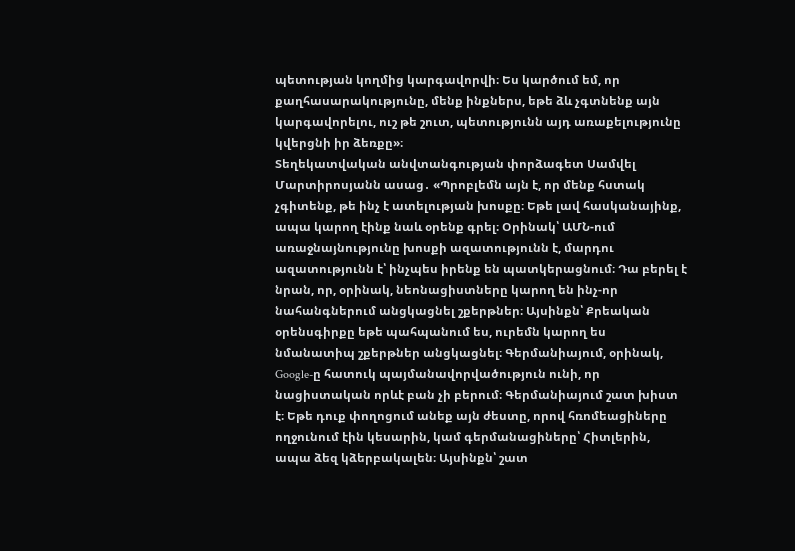պետության կողմից կարգավորվի։ Ես կարծում եմ, որ քաղհասարակությունը, մենք ինքներս, եթե ձև չգտնենք այն կարգավորելու, ուշ թե շուտ, պետությունն այդ առաքելությունը կվերցնի իր ձեռքը»։
Տեղեկատվական անվտանգության փորձագետ Սամվել Մարտիրոսյանն ասաց․ «Պրոբլեմն այն է, որ մենք հստակ չգիտենք, թե ինչ է ատելության խոսքը։ Եթե լավ հասկանայինք, ապա կարող էինք նաև օրենք գրել։ Օրինակ՝ ԱՄՆ-ում առաջնայնությունը խոսքի ազատությունն է, մարդու ազատությունն է՝ ինչպես իրենք են պատկերացնում։ Դա բերել է նրան, որ, օրինակ, նեոնացիստները կարող են ինչ-որ նահանգներում անցկացնել շքերթներ։ Այսինքն՝ Քրեական օրենսգիրքը եթե պահպանում ես, ուրեմն կարող ես նմանատիպ շքերթներ անցկացնել։ Գերմանիայում, օրինակ, Google-ը հատուկ պայմանավորվածություն ունի, որ նացիստական որևէ բան չի բերում։ Գերմանիայում շատ խիստ է։ Եթե դուք փողոցում անեք այն ժեստը, որով հռոմեացիները ողջունում էին կեսարին, կամ գերմանացիները՝ Հիտլերին, ապա ձեզ կձերբակալեն։ Այսինքն՝ շատ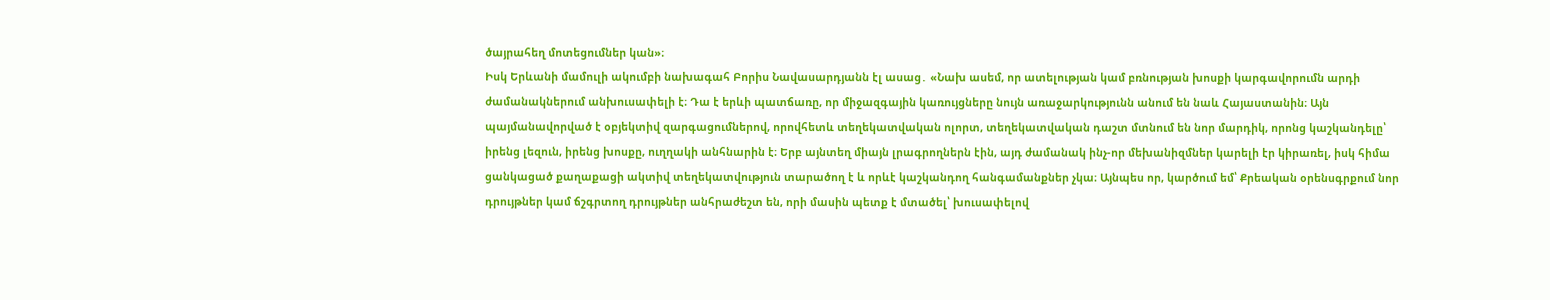ծայրահեղ մոտեցումներ կան»։
Իսկ Երևանի մամուլի ակումբի նախագահ Բորիս Նավասարդյանն էլ ասաց․ «Նախ ասեմ, որ ատելության կամ բռնության խոսքի կարգավորումն արդի ժամանակներում անխուսափելի է։ Դա է երևի պատճառը, որ միջազգային կառույցները նույն առաջարկությունն անում են նաև Հայաստանին։ Այն պայմանավորված է օբյեկտիվ զարգացումներով, որովհետև տեղեկատվական ոլորտ, տեղեկատվական դաշտ մտնում են նոր մարդիկ, որոնց կաշկանդելը՝ իրենց լեզուն, իրենց խոսքը, ուղղակի անհնարին է։ Երբ այնտեղ միայն լրագրողներն էին, այդ ժամանակ ինչ-որ մեխանիզմներ կարելի էր կիրառել, իսկ հիմա ցանկացած քաղաքացի ակտիվ տեղեկատվություն տարածող է և որևէ կաշկանդող հանգամանքներ չկա։ Այնպես որ, կարծում եմ՝ Քրեական օրենսգրքում նոր դրույթներ կամ ճշգրտող դրույթներ անհրաժեշտ են, որի մասին պետք է մտածել՝ խուսափելով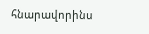հնարավորինս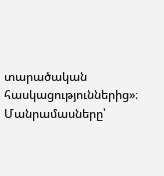տարածական հասկացություններից»։
Մանրամասները՝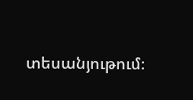տեսանյութում։